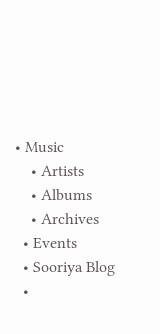• Music
    • Artists
    • Albums
    • Archives
  • Events
  • Sooriya Blog
  •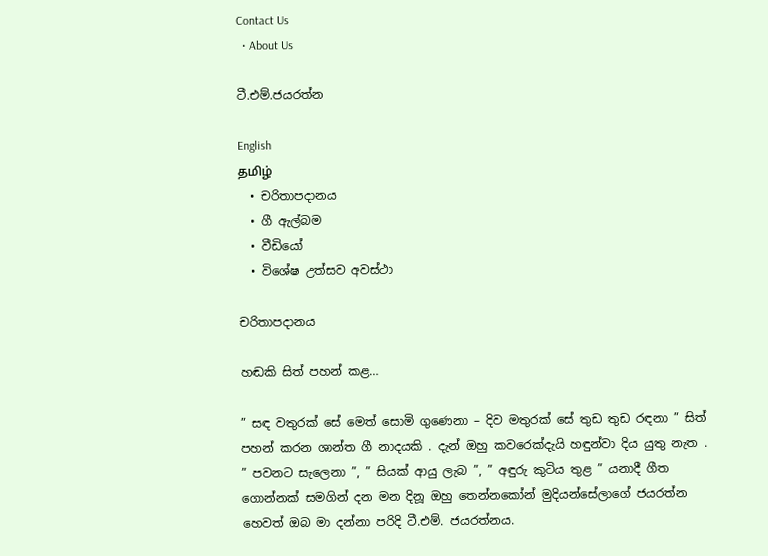Contact Us
  • About Us

ටී.එම්.ජයරත්න

English
தமிழ்
  • චරිතාපදානය
  • ගී ඇල්බම
  • වීඩියෝ
  • විශේෂ උත්සව අවස්ථා

චරිතාපදානය

හඬකි සිත් පහන් කළ…

” සඳ වතුරක් සේ මෙත් සොමි ගුණෙනා – දිව මතුරක් සේ තුඩ තුඩ රඳනා ” සිත් පහන් කරන ශාන්ත ගී නාදයකි . දැන් ඔහු කවරෙක්දැයි හඳුන්වා දිය යුතු නැත . ” පවනට සැලෙනා ”, ” සියක් ආයු ලැබ ”, ” අඳුරු කුටිය තුළ ” යනාදී ගීත ගොන්නක් සමගින් දන මන දිනූ ඔහු තෙන්නකෝන් මුදියන්සේලාගේ ජයරත්න හෙවත් ඔබ මා දන්නා පරිදි ටී.එම්. ජයරත්නය.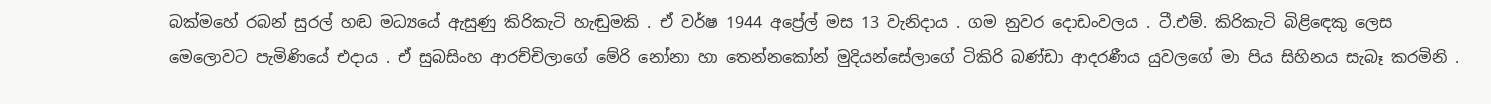බක්මහේ රබන් සුරල් හඬ මධ්‍යයේ ඇසුණු කිරිකැටි හැඬුමකි . ඒ වර්ෂ 1944 අප්‍රේල් මස 13 වැනිදාය . ගම නුවර දොඩංවලය . ටී.එම්. කිරිකැටි බිළිඳෙකු ලෙස මෙලොවට පැමිණියේ එදාය . ඒ සුබසිංහ ආරච්චිලාගේ මේරි නෝනා හා තෙන්නකෝන් මුදියන්සේලාගේ ටිකිරි බණ්ඩා ආදරණීය යුවලගේ මා පිය සිහිනය සැබෑ කරමිනි .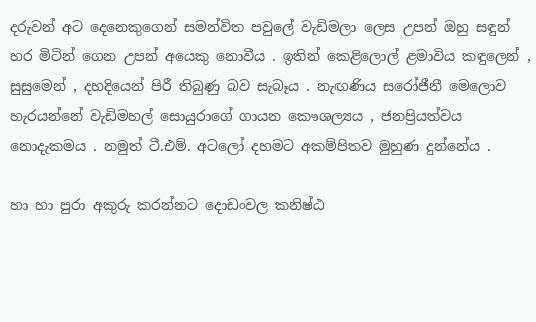දරුවන් අට දෙනෙකුගෙන් සමන්විත පවුලේ වැඩිමලා ලෙස උපන් ඔහු සඳුන් හර මිටින් ගෙන උපන් අයෙකු නොවීය . ඉතින් කෙළිලොල් ළමාවිය කඳුලෙන් , සුසුමෙන් , දහදියෙන් පිරී තිබුණු බව සැබෑය . නැඟණිය සරෝජීනී මෙලොව හැරයන්නේ වැඩිමහල් සොයුරාගේ ගායන කෞශල්‍යය , ජනප්‍රියත්වය නොදැකමය . නමුත් ටී.එම්. අටලෝ දහමට අකම්පිතව මුහුණ දුන්නේය .

හා හා පුරා අකුරු කරන්නට දොඩංවල කනිෂ්ඨ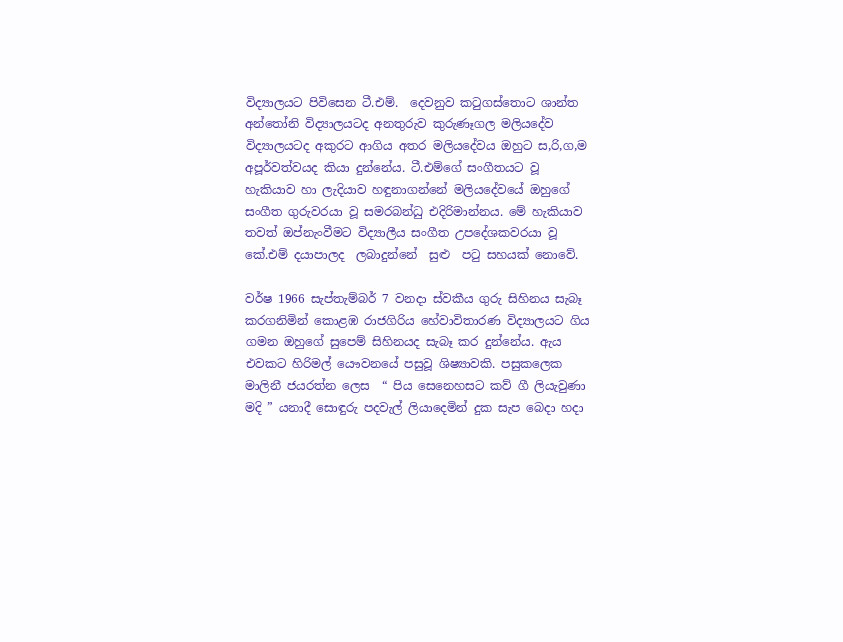විද්‍යාලයට පිවිසෙන ටී.එම්.  දෙවනුව කටුගස්තොට ශාන්ත අන්තෝනි විද්‍යාලයටද අනතුරුව කුරුණෑගල මලියදේව විද්‍යාලයටද අකුරට ආගිය අතර මලියදේවය ඔහුට ස,රි,ග,ම අපූර්වත්වයද කියා දුන්නේය. ටී.එම්ගේ සංගීතයට වූ හැකියාව හා ලැදියාව හඳුනාගන්නේ මලියදේවයේ ඔහුගේ සංගීත ගුරුවරයා වූ සමරබන්ධු එදිරිමාන්නය. මේ හැකියාව තවත් ඔප්නැංවීමට විද්‍යාලීය සංගීත උපදේශකවරයා වූ කේ.එම් දයාපාලද  ලබාදුන්නේ  සුළු  පටු සහයක් නොවේ.

වර්ෂ 1966 සැප්තැම්බර් 7 වනදා ස්වකීය ගුරු සිහිනය සැබෑ කරගනිමින් කොළඹ රාජගිරිය හේවාවිතාරණ විද්‍යාලයට ගිය ගමන ඔහුගේ සුපෙම් සිහිනයද සැබෑ කර දුන්නේය. ඇය එවකට හිරිමල් යෞවනයේ පසුවූ ශිෂ්‍යාවකි. පසුකලෙක මාලිනී ජයරත්න ලෙස  “ පිය සෙනෙහසට කව් ගී ලියැවුණා මදි ” යනාදී සොඳුරු පදවැල් ලියාදෙමින් දුක සැප බෙදා හදා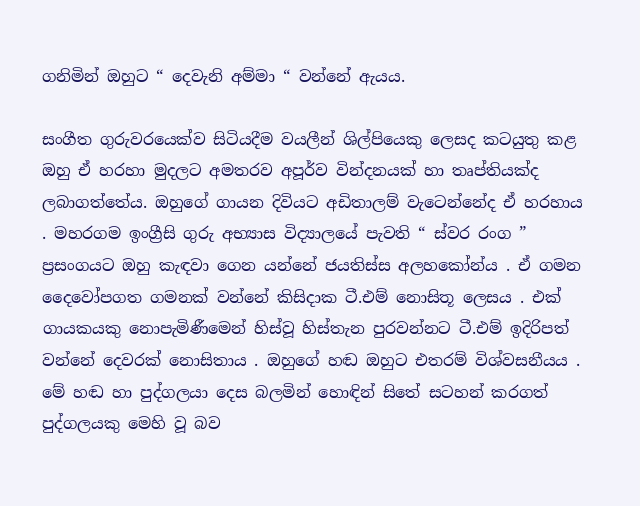ගනිමින් ඔහුට “ දෙවැනි අම්මා “ වන්නේ ඇයය.

සංගීත ගුරුවරයෙක්ව සිටියදීම වයලීන් ශිල්පියෙකු ලෙසද කටයුතු කළ ඔහු ඒ හරහා මුදලට අමතරව අපූර්ව වින්දනයක් හා තෘප්තියක්ද ලබාගත්තේය. ඔහුගේ ගායන දිවියට අඩිතාලම් වැටෙන්නේද ඒ හරහාය . මහරගම ඉංග්‍රීසි ගුරු අභ්‍යාස විද්‍යාලයේ පැවති “ ස්වර රංග ” ප්‍රසංගයට ඔහු කැඳවා ගෙන යන්නේ ජයතිස්ස අලහකෝන්ය . ඒ ගමන දෛවෝපගත ගමනක් වන්නේ කිසිදාක ටී.එම් නොසිතූ ලෙසය . එක් ගායකයකු නොපැමිණීමෙන් හිස්වූ හිස්තැන පුරවන්නට ටී.එම් ඉදිරිපත් වන්නේ දෙවරක් නොසිතාය . ඔහුගේ හඬ ඔහුට එතරම් විශ්වසනීයය . මේ හඬ හා පුද්ගලයා දෙස බලමින් හොඳින් සිතේ සටහන් කරගත් පුද්ගලයකු මෙහි වූ බව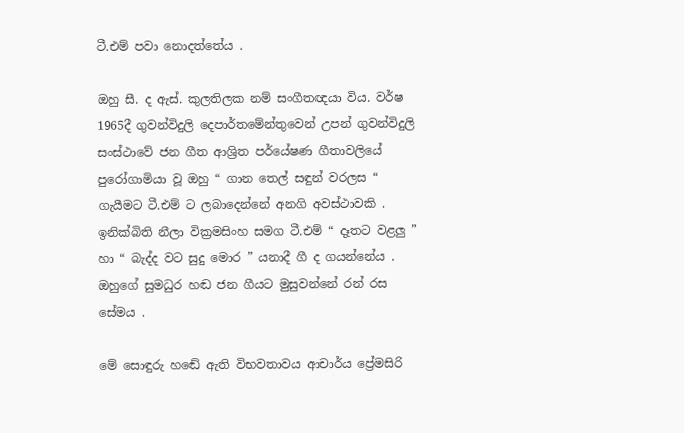ටී.එම් පවා නොදත්තේය .

ඔහු සී. ද ඇස්. කුලතිලක නම් සංගීතඥයා විය. වර්ෂ 1965දී ගුවන්විදුලි දෙපාර්තමේන්තුවෙන් උපන් ගුවන්විදුලි සංස්ථාවේ ජන ගීත ආශ්‍රිත පර්යේෂණ ගීතාවලියේ පුරෝගාමියා වූ ඔහු “ ගාන තෙල් සඳුන් වරලස “ ගැයීමට ටී.එම් ට ලබාදෙන්නේ අනගි අවස්ථාවකි . ඉනික්බිති නීලා වික්‍රමසිංහ සමග ටී.එම් “ දෑතට වළලු ” හා “ බැද්ද වට සුදු මොර ” යනාදී ගී ද ගයන්නේය . ඔහුගේ සුමධුර හඬ ජන ගීයට මුසුවන්නේ රන් රස සේමය .

මේ සොඳුරු හඬේ ඇති විභවතාවය ආචාර්ය ප්‍රේමසිරි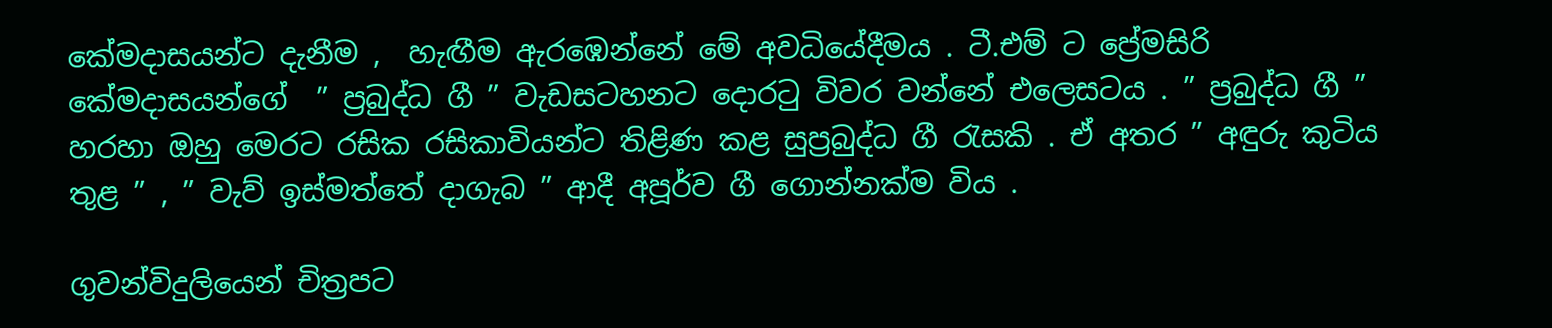කේමදාසයන්ට දැනීම ,  හැඟීම ඇරඹෙන්නේ මේ අවධියේදීමය . ටී.එම් ට ප්‍රේමසිරි කේමදාසයන්ගේ  ” ප්‍රබුද්ධ ගී ” වැඩසටහනට දොරටු විවර වන්නේ එලෙසටය . ” ප්‍රබුද්ධ ගී ” හරහා ඔහු මෙරට රසික රසිකාවියන්ට තිළිණ කළ සුප්‍රබුද්ධ ගී රැසකි . ඒ අතර ” අඳුරු කුටිය තුළ ” , ” වැව් ඉස්මත්තේ දාගැබ ” ආදී අපූර්ව ගී ගොන්නක්ම විය .

ගුවන්විදුලියෙන් චිත්‍රපට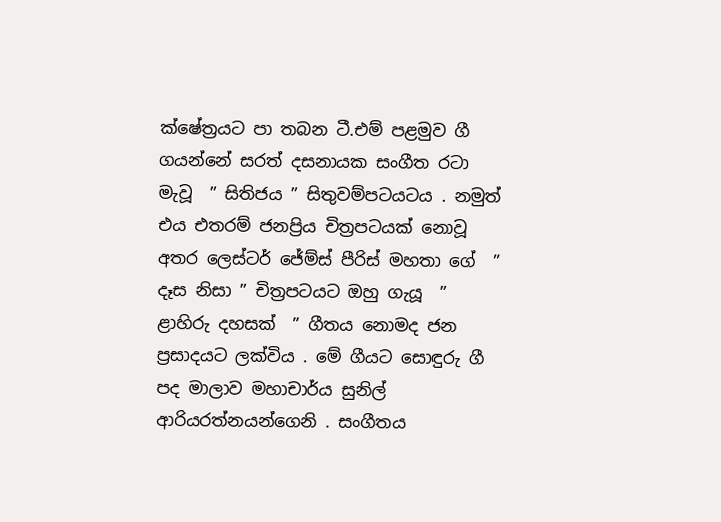ක්ෂේත්‍රයට පා තබන ටී.එම් පළමුව ගී ගයන්නේ සරත් දසනායක සංගීත රටා මැවූ  ” සිතිජය ” සිතුවම්පටයටය . නමුත් එය එතරම් ජනප්‍රිය චිත්‍රපටයක් නොවූ අතර ලෙස්ටර් ජේම්ස් පීරිස් මහතා ගේ  ” දෑස නිසා ” චිත්‍රපටයට ඔහු ගැයූ  ” ළාහිරු දහසක්  ” ගීතය නොමද ජන ප්‍රසාදයට ලක්විය . මේ ගීයට සොඳුරු ගී පද මාලාව මහාචාර්ය සුනිල් ආරියරත්නයන්ගෙනි . සංගීතය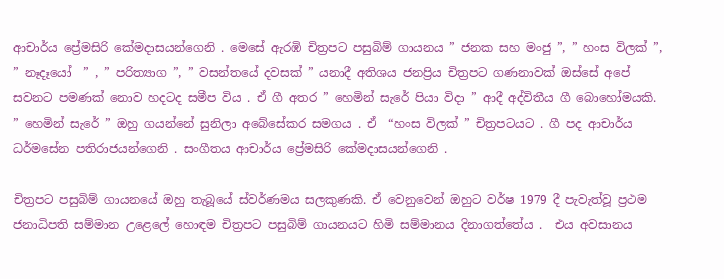ආචාර්ය ප්‍රේමසිරි කේමදාසයන්ගෙනි . මෙසේ ඇරඹි චිත්‍රපට පසුබිම් ගායනය ” ජනක සහ මංජු ”, ” හංස විලක් ”, ” නෑදෑයෝ  ” , ” පරිත්‍යාග ”, ” වසන්තයේ දවසක් ” යනාදී අතිශය ජනප්‍රිය චිත්‍රපට ගණනාවක් ඔස්සේ අපේ සවනට පමණක් නොව හදටද සමීප විය . ඒ ගී අතර ” හෙමින් සැරේ පියා විදා ” ආදී අද්විතීය ගී බොහෝමයකි. ” හෙමින් සැරේ ” ඔහු ගයන්නේ සුනිලා අබේසේකර සමගය . ඒ  “හංස විලක් ” චිත්‍රපටයට . ගී පද ආචාර්ය ධර්මසේන පතිරාජයන්ගෙනි . සංගීතය ආචාර්ය ප්‍රේමසිරි කේමදාසයන්ගෙනි .

චිත්‍රපට පසුබිම් ගායනයේ ඔහු තැබූයේ ස්වර්ණමය සලකුණකි. ඒ වෙනුවෙන් ඔහුට වර්ෂ 1979 දී පැවැත්වූ ප්‍රථම ජනාධිපති සම්මාන උළෙලේ හොඳම චිත්‍රපට පසුබිම් ගායනයට හිමි සම්මානය දිනාගත්තේය .  එය අවසානය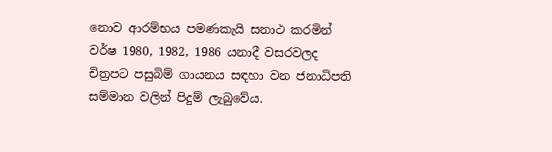නොව ආරම්භය පමණකැයි සනාථ කරමින් වර්ෂ 1980, 1982, 1986 යනාදී වසරවලද චිත්‍රපට පසුබිම් ගායනය සඳහා වන ජනාධිපති සම්මාන වලින් පිදුම් ලැබුවේය.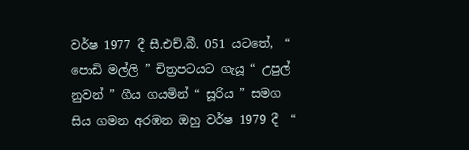වර්ෂ 1977 දී සී.එච්.බී. 051 යටතේ,  “ පොඩි මල්ලි ” චිත්‍රපටයට ගැයූ “ උපුල් නුවන් ” ගීය ගයමින් “ සූරිය ” සමග සිය ගමන අරඹන ඔහු වර්ෂ 1979 දී  “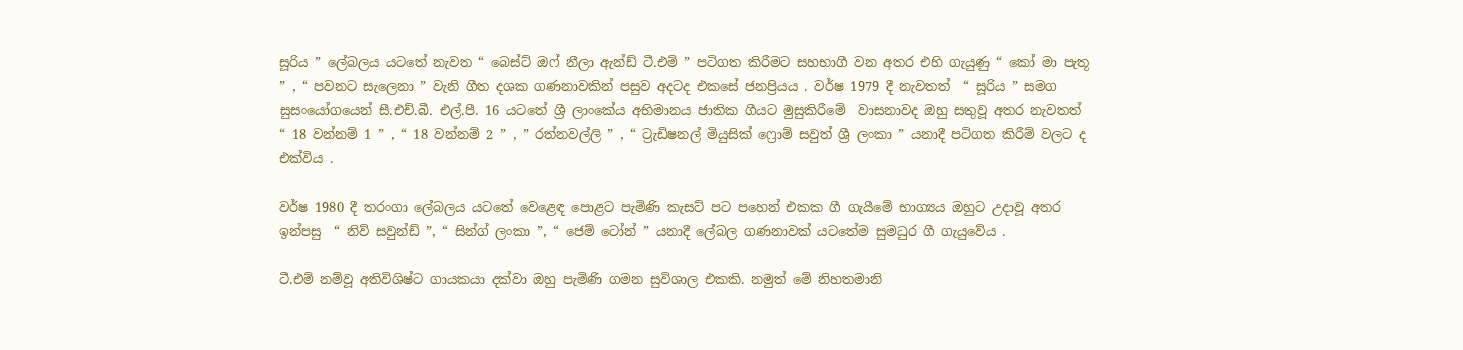සූරිය ” ලේබලය යටතේ නැවත “ බෙස්ට් ඔෆ් නීලා ඇන්ඩ් ටී.එම් ” පටිගත කිරීමට සහභාගී වන අතර එහි ගැයුණු “ කෝ මා පැතූ ” , “ පවනට සැලෙනා ” වැනි ගීත දශක ගණනාවකින් පසුව අදටද එකසේ ජනප්‍රියය . වර්ෂ 1979 දී නැවතත්  “ සූරිය ” සමග සුසංයෝගයෙන් සී.එච්.බී. එල්.පී. 16 යටතේ ශ්‍රී ලාංකේය අභිමානය ජාතික ගීයට මුසුකිරීමේ  වාසනාවද ඔහු සතුවූ අතර නැවතත්  “ 18 වන්නම් 1 ” , “ 18 වන්නම් 2 ” , ” රත්නවල්ලි ” , “ ට්‍රැඩිෂනල් මියුසික් ෆ්‍රොම් සවුත් ශ්‍රී ලංකා ” යනාදී පටිගත කිරීම් වලට ද එක්විය .

වර්ෂ 1980 දී තරංගා ලේබලය යටතේ වෙළෙඳ පොළට පැමිණි කැසට් පට පහෙන් එකක ගී ගැයීමේ භාග්‍යය ඔහුට උදාවූ අතර ඉන්පසු  “ නිව් සවුන්ඩ් ”, “ සින්ග් ලංකා ”, “ ජෙම් ටෝන් ” යනාදී ලේබල ගණනාවක් යටතේම සුමධුර ගී ගැයුවේය .

ටී.එම් නම්වූ අතිවිශිෂ්ට ගායකයා දක්වා ඔහු පැමිණි ගමන සුවිශාල එකකි. නමුත් මේ නිහතමානි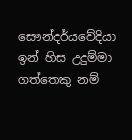සෞන්දර්යවේදියා ඉන් හිස උදුම්මා ගත්තෙකු නම්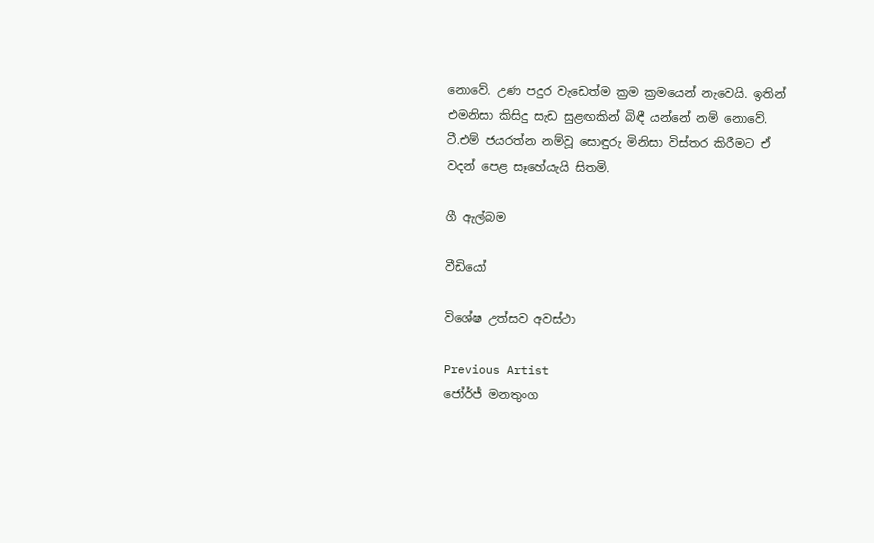නොවේ. උණ පදුර වැඩෙත්ම ක්‍රම ක්‍රමයෙන් නැවෙයි. ඉතින් එමනිසා කිසිදු සැඩ සුළඟකින් බිඳී යන්නේ නම් නොවේ. ටී.එම් ජයරත්න නම්වූ සොඳුරු මිනිසා විස්තර කිරීමට ඒ වදන් පෙළ සෑහේයැයි සිතමි.

ගී ඇල්බම

වීඩියෝ

විශේෂ උත්සව අවස්ථා

Previous Artist
ජෝර්ජ් මනතුංග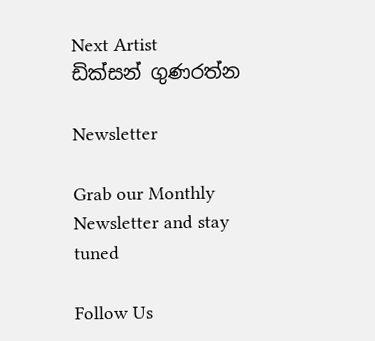Next Artist
ඩික්සන් ගුණරත්න

Newsletter

Grab our Monthly Newsletter and stay tuned

Follow Us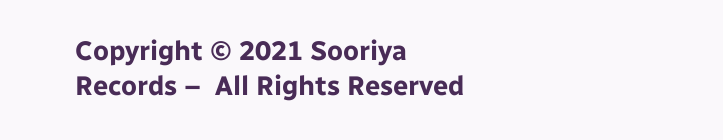Copyright © 2021 Sooriya Records –  All Rights Reserved